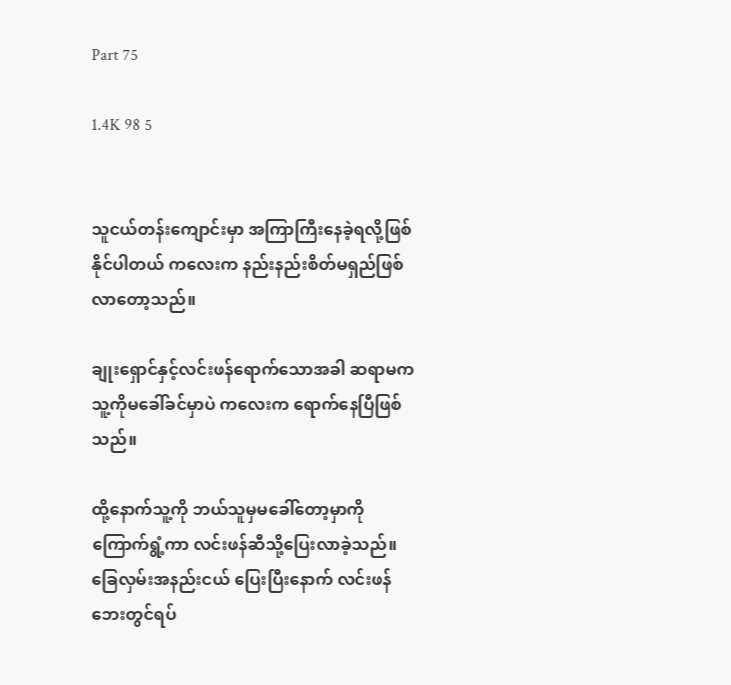Part 75

1.4K 98 5


သူငယ်တန်းကျောင်းမှာ အကြာကြီးနေခဲ့ရလို့ဖြစ်နိုင်ပါတယ် ကလေးက နည်းနည်းစိတ်မရှည်ဖြစ်လာတော့သည်။

ချုးရှောင်နှင့်လင်းဖန်ရောက်သောအခါ ဆရာမက သူ့ကိုမခေါ်ခင်မှာပဲ ကလေးက ရောက်နေပြီဖြစ်သည်။

ထို့နောက်သူ့ကို ဘယ်သူမှမခေါ်တော့မှာကိုကြောက်ရွံ့ကာ လင်းဖန်ဆီသို့ပြေးလာခဲ့သည်။ ခြေလှမ်းအနည်းငယ် ပြေးပြီးနောက် လင်းဖန်ဘေးတွင်ရပ်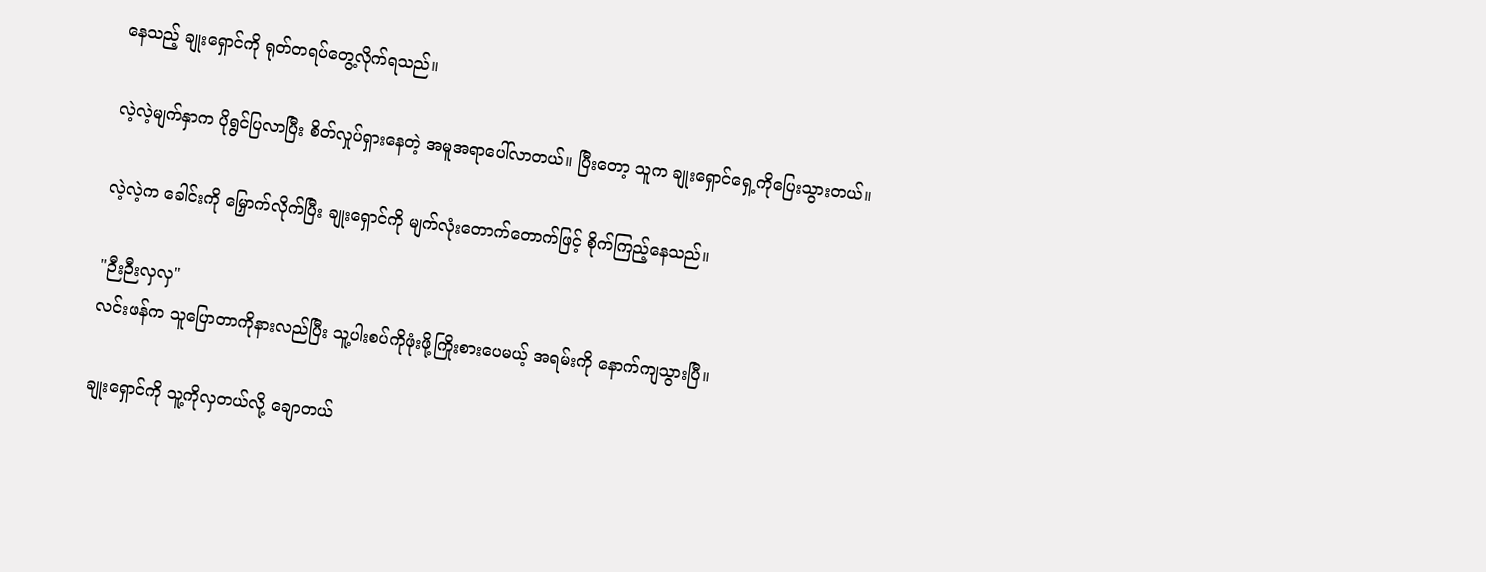နေသည့် ချုးရှောင်ကို ရုတ်တရပ်တွေ့လိုက်ရသည်။

လဲ့လဲ့မျက်နှာက ပိုရွင်ပြလာပြီး စိတ်လှုပ်ရှားနေတဲ့ အမူအရာပေါ်လာတယ်။ ပြီးတော့ သူက ချုးရှောင်ရှေ့ကိုပြေးသွားတယ်။

လဲ့လဲ့က ခေါင်းကို မြှောက်လိုက်ပြီး ချုးရှောင်ကို မျက်လုံးတောက်တောက်ဖြင့် စိုက်ကြည့်နေသည်။

"ဉီးဉီးလှလှ"
လင်းဖန်က သူပြောတာကိုနားလည်ပြီး သူ့ပါးစပ်ကိုဖုံးဖို့ကြိုးစားပေမယ့် အရမ်းကို နောက်ကျသွားပြီ။

ချုးရှောင်ကို သူ့ကိုလှတယ်လို့ ချောတယ်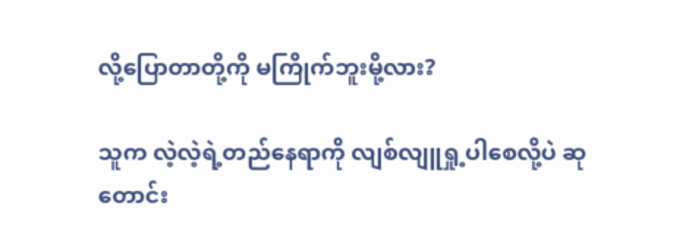လို့ပြောတာတို့ကို မကြိုက်ဘူးမို့လား?

သူက လဲ့လဲ့ရဲ့တည်နေရာကို လျစ်လျူရှု့ပါစေလို့ပဲ ဆုတောင်း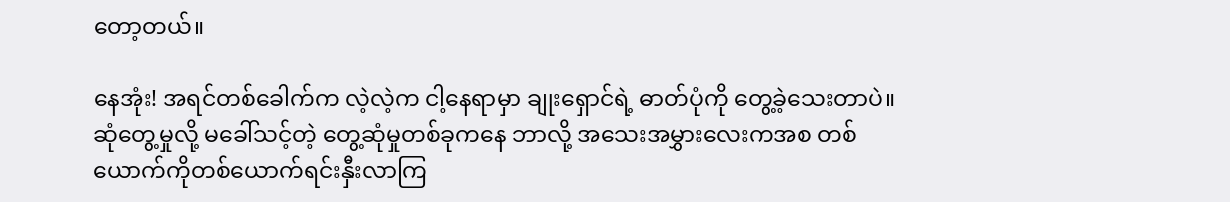တော့တယ်။

နေအုံး! အရင်တစ်ခေါက်က လဲ့လဲ့က ငါ့နေရာမှာ ချုးရှောင်ရဲ့ ဓာတ်ပုံကို တွေ့ခဲ့သေးတာပဲ။ ဆုံတွေ့မှုလို့ မခေါ်သင့်တဲ့ တွေ့ဆုံမှုတစ်ခုကနေ ဘာလို့ အသေးအမွှားလေးကအစ တစ်ယောက်ကိုတစ်ယောက်ရင်းနှီးလာကြ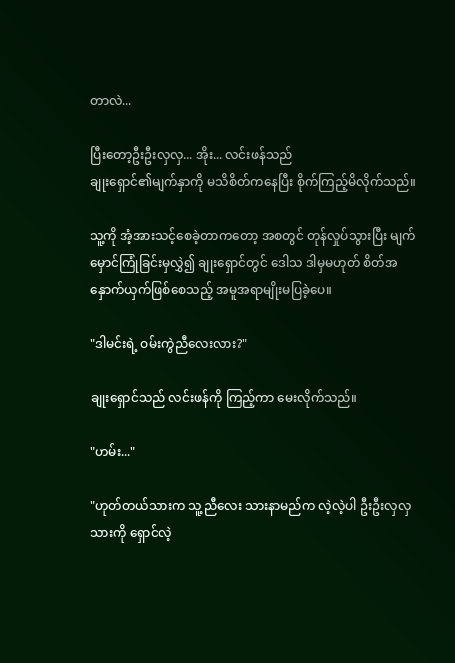တာလဲ...

ပြီးတော့ဦးဦးလှလှ... အိုး... လင်းဖန်သည်
ချုးရှောင်၏မျက်နှာကို မသိစိတ်ကနေပြီး စိုက်ကြည့်မိလိုက်သည်။

သူ့ကို အံ့အားသင့်စေခဲ့တာကတော့ အစတွင် တုန်လှုပ်သွားပြီး မျက်မှောင်ကြုံခြင်းမှလွှဲ၍ ချုးရှောင်တွင် ဒေါသ ဒါမှမဟုတ် စိတ်အနှောက်ယှက်ဖြစ်စေသည့် အမူအရာမျိုးမပြခဲ့ပေ။

"ဒါမင်းရဲ့ ဝမ်းကွဲညီလေးလား?"

ချုးရှောင်သည် လင်းဖန်ကို ကြည့်ကာ မေးလိုက်သည်။

"ဟမ်း..."

"ဟုတ်တယ်သားက သူ့ညီလေး သားနာမည်က လဲ့လဲ့ပါ ဦးဦးလှလှ သားကို ရှောင်လဲ့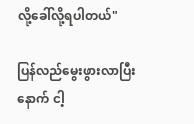လို့ခေါ်လို့ရပါတယ်"

ပြန်လည်မွေးဖွားလာပြီးနောက် ငါ့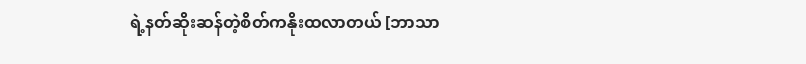ရဲ့နတ်ဆိုးဆန်တဲ့စိတ်ကနိုးထလာတယ် [ဘာသာ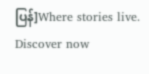ပြန်]Where stories live. Discover now